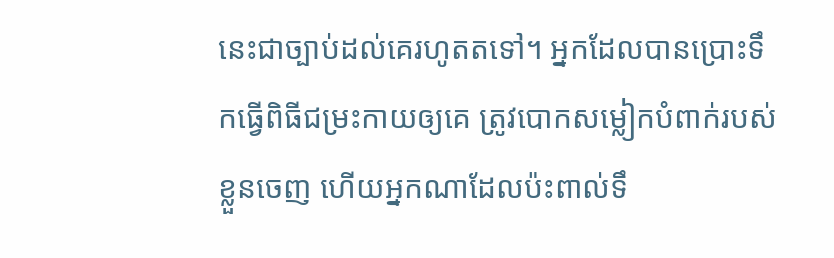នេះជាច្បាប់ដល់គេរហូតតទៅ។ អ្នកដែលបានប្រោះទឹកធ្វើពិធីជម្រះកាយឲ្យគេ ត្រូវបោកសម្លៀកបំពាក់របស់ខ្លួនចេញ ហើយអ្នកណាដែលប៉ះពាល់ទឹ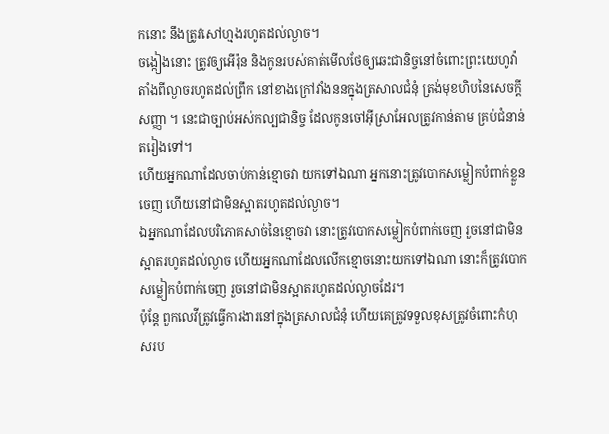កនោះ នឹងត្រូវសៅហ្មងរហូតដល់ល្ងាច។
ចង្កៀងនោះ ត្រូវឲ្យអើរ៉ុន និងកូនរបស់គាត់មើលថែឲ្យឆេះជានិច្ចនៅចំពោះព្រះយេហូវ៉ា តាំងពីល្ងាចរហូតដល់ព្រឹក នៅខាងក្រៅវាំងននក្នុងត្រសាលជំនុំ ត្រង់មុខហិបនៃសេចក្ដីសញ្ញា ។ នេះជាច្បាប់អស់កល្បជានិច្ច ដែលកូនចៅអ៊ីស្រាអែលត្រូវកាន់តាម គ្រប់ជំនាន់តរៀងទៅ។
ហើយអ្នកណាដែលចាប់កាន់ខ្មោចវា យកទៅឯណា អ្នកនោះត្រូវបោកសម្លៀកបំពាក់ខ្លួនចេញ ហើយនៅជាមិនស្អាតរហូតដល់ល្ងាច។
ឯអ្នកណាដែលបរិភោគសាច់នៃខ្មោចវា នោះត្រូវបោកសម្លៀកបំពាក់ចេញ រួចនៅជាមិនស្អាតរហូតដល់ល្ងាច ហើយអ្នកណាដែលលើកខ្មោចនោះយកទៅឯណា នោះក៏ត្រូវបោកសម្លៀកបំពាក់ចេញ រួចនៅជាមិនស្អាតរហូតដល់ល្ងាចដែរ។
ប៉ុន្តែ ពួកលេវីត្រូវធ្វើការងារនៅក្នុងត្រសាលជំនុំ ហើយគេត្រូវទទួលខុសត្រូវចំពោះកំហុសរប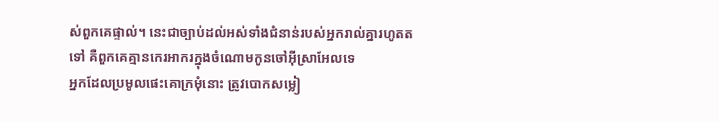ស់ពួកគេផ្ទាល់។ នេះជាច្បាប់ដល់អស់ទាំងជំនាន់របស់អ្នករាល់គ្នារហូតតទៅ គឺពួកគេគ្មានកេរអាករក្នុងចំណោមកូនចៅអ៊ីស្រាអែលទេ
អ្នកដែលប្រមូលផេះគោក្រមុំនោះ ត្រូវបោកសម្លៀ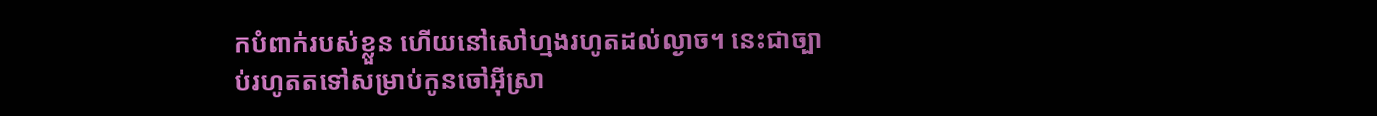កបំពាក់របស់ខ្លួន ហើយនៅសៅហ្មងរហូតដល់ល្ងាច។ នេះជាច្បាប់រហូតតទៅសម្រាប់កូនចៅអ៊ីស្រា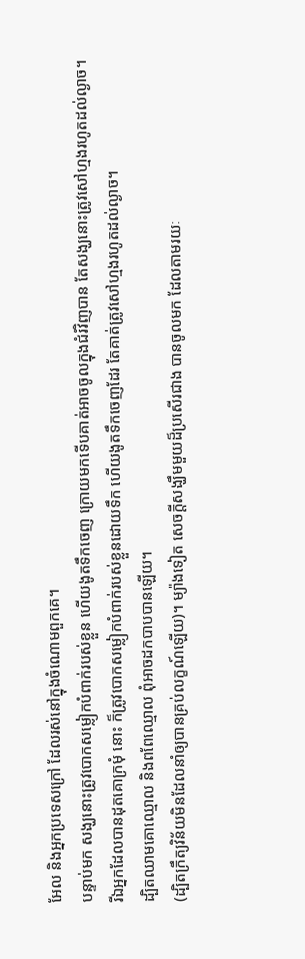អែល និងអ្នកប្រទេសក្រៅ ដែលរស់នៅក្នុងចំណោមពួកគេ។
បន្ទាប់មក សង្ឃនោះត្រូវបោកសម្លៀកបំពាក់របស់ខ្លួន ហើយងូតទឹកចេញ ក្រោយមកទើបគាត់អាចចូលក្នុងជំរំវិញបាន តែសង្ឃនោះត្រូវសៅហ្មងរហូតដល់ល្ងាច។
រីឯអ្នកដែលបានដុតគោក្រមុំ នោះ ក៏ត្រូវបោកសម្លៀកបំពាក់របស់ខ្លួនដោយទឹក ហើយងូតទឹកចេញដែរ តែគាត់ត្រូវសៅហ្មងរហូតដល់ល្ងាច។
ដ្បិតឈាមគោឈ្មោល និងពពែឈ្មោល ពុំអាចដកបាបបានឡើយ។
(ដ្បិតក្រឹត្យវិន័យមិនដែលនាំឲ្យបានគ្រប់លក្ខណ៍ឡើយ)។ ម្យ៉ាងទៀត សេចក្តីសង្ឃឹមមួយដ៏ប្រសើរជាង បានចូលមក ដែលតាមរយៈ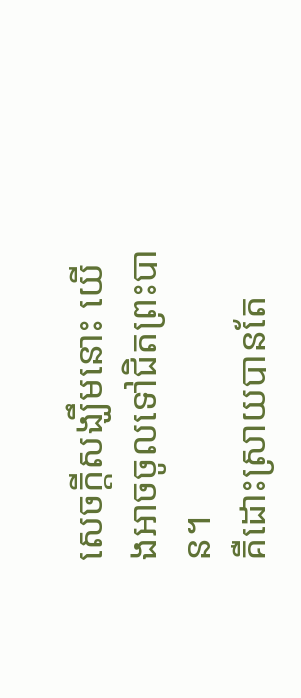សេចក្តីសង្ឃឹមនោះ យើងអាចចូលទៅជិតព្រះបាន។
គឺដោះស្រាយបានតែ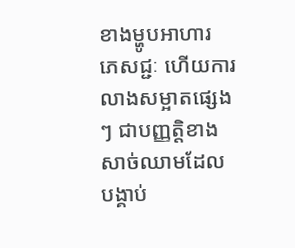ខាងម្ហូបអាហារ ភេសជ្ជៈ ហើយការលាងសម្អាតផ្សេងៗ ជាបញ្ញត្តិខាងសាច់ឈាមដែលបង្គាប់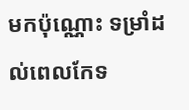មកប៉ុណ្ណោះ ទម្រាំដល់ពេលកែទ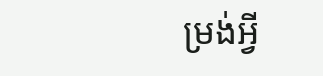ម្រង់អ្វី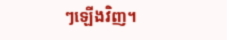ៗឡើងវិញ។